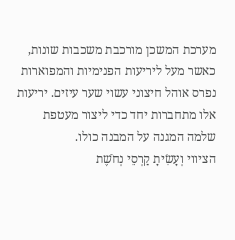מערכת המשכן מורכבת משכבות שונות, כאשר מעל ליריעות הפנימיות והמפוארות נפרס אוהל חיצוני עשוי שער עיזים. יריעות אלו מתחברות יחד כדי ליצור מעטפת שלמה המגנה על המבנה כולו.
הציווי וְעָשִׂיתָ קַרְסֵי נְחֹשֶׁת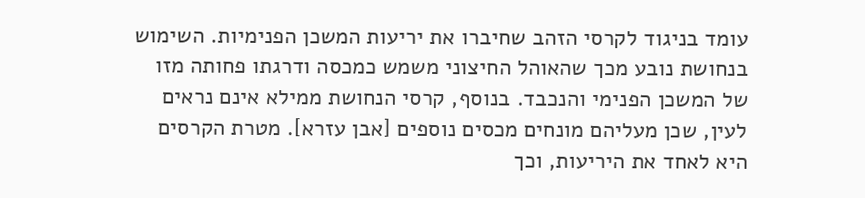עומד בניגוד לקרסי הזהב שחיברו את יריעות המשכן הפנימיות. השימוש בנחושת נובע מכך שהאוהל החיצוני משמש כמכסה ודרגתו פחותה מזו של המשכן הפנימי והנכבד. בנוסף, קרסי הנחושת ממילא אינם נראים לעין, שכן מעליהם מונחים מכסים נוספים [אבן עזרא]. מטרת הקרסים היא לאחד את היריעות, וכך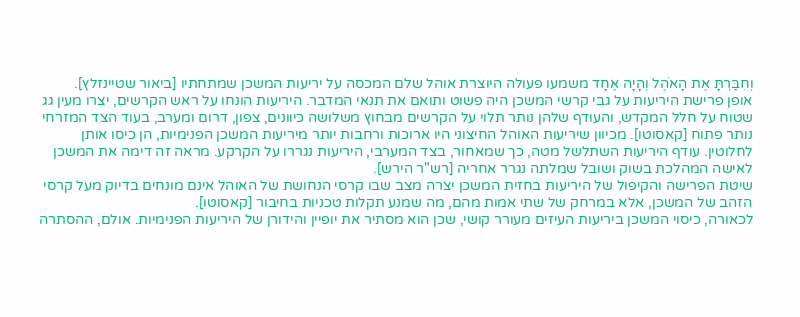וְחִבַּרְתָּ אֶת הָאֹהֶל וְהָיָה אֶחָד משמעו פעולה היוצרת אוהל שלם המכסה על יריעות המשכן שמתחתיו [ביאור שטיינזלץ].
אופן פרישת היריעות על גבי קרשי המשכן היה פשוט ותואם את תנאי המדבר. היריעות הונחו על ראש הקרשים, יצרו מעין גג שטוח על חלל המקדש, והעודף שלהן נותר תלוי על הקרשים מבחוץ משלושה כיוונים, צפון, דרום ומערב, בעוד הצד המזרחי נותר פתוח [קאסוטו]. מכיוון שיריעות האוהל החיצוני היו ארוכות ורחבות יותר מיריעות המשכן הפנימיות, הן כיסו אותן לחלוטין. עודף היריעות השתלשל מטה, כך שמאחור, בצד המערבי, היריעות נגררו על הקרקע. מראה זה דימה את המשכן לאישה המהלכת בשוק ושובל שמלתה נגרר אחריה [רש"ר הירש].
שיטת הפרישה והקיפול של היריעות בחזית המשכן יצרה מצב שבו קרסי הנחושת של האוהל אינם מונחים בדיוק מעל קרסי הזהב של המשכן, אלא במרחק של שתי אמות מהם, מה שמנע תקלות טכניות בחיבור [קאסוטו].
לכאורה, כיסוי המשכן ביריעות העיזים מעורר קושי, שכן הוא מסתיר את יופיין והידורן של היריעות הפנימיות. אולם, ההסתרה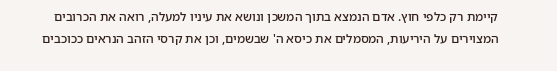קיימת רק כלפי חוץ. אדם הנמצא בתוך המשכן ונושא את עיניו למעלה, רואה את הכרובים המצוירים על היריעות, המסמלים את כיסא ה' שבשמים, וכן את קרסי הזהב הנראים ככוכבים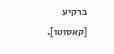ברקיע [קאסוטו].